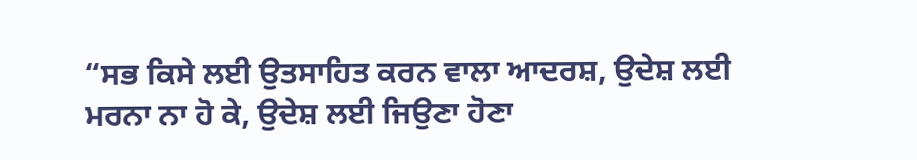“ਸਭ ਕਿਸੇ ਲਈ ਉਤਸਾਹਿਤ ਕਰਨ ਵਾਲਾ ਆਦਰਸ਼, ਉਦੇਸ਼ ਲਈ ਮਰਨਾ ਨਾ ਹੋ ਕੇ, ਉਦੇਸ਼ ਲਈ ਜਿਉਣਾ ਹੋਣਾ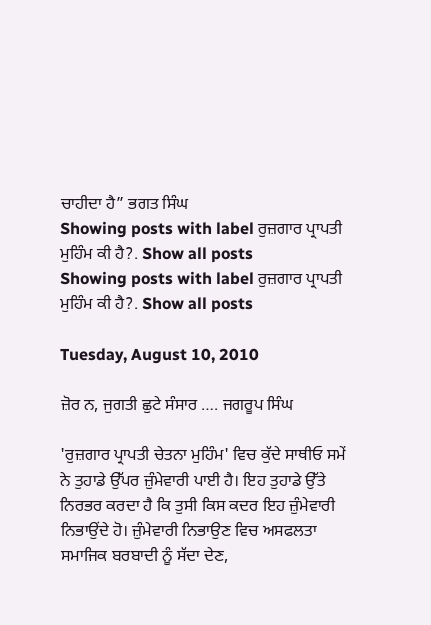ਚਾਹੀਦਾ ਹੈ” ਭਗਤ ਸਿੰਘ
Showing posts with label ਰੁਜ਼ਗਾਰ ਪ੍ਰਾਪਤੀ ਮੁਹਿੰਮ ਕੀ ਹੈ?. Show all posts
Showing posts with label ਰੁਜ਼ਗਾਰ ਪ੍ਰਾਪਤੀ ਮੁਹਿੰਮ ਕੀ ਹੈ?. Show all posts

Tuesday, August 10, 2010

ਜ਼ੋਰ ਨ, ਜੁਗਤੀ ਛੁਟੇ ਸੰਸਾਰ …. ਜਗਰੂਪ ਸਿੰਘ

'ਰੁਜ਼ਗਾਰ ਪ੍ਰਾਪਤੀ ਚੇਤਨਾ ਮੁਹਿੰਮ' ਵਿਚ ਕੁੱਦੇ ਸਾਥੀਓ ਸਮੇਂ ਨੇ ਤੁਹਾਡੇ ਉੱਪਰ ਜ਼ੁੰਮੇਵਾਰੀ ਪਾਈ ਹੈ। ਇਹ ਤੁਹਾਡੇ ਉੱਤੇ ਨਿਰਭਰ ਕਰਦਾ ਹੈ ਕਿ ਤੁਸੀ ਕਿਸ ਕਦਰ ਇਹ ਜ਼ੁੰਮੇਵਾਰੀ ਨਿਭਾਉਂਦੇ ਹੋ। ਜ਼ੁੰਮੇਵਾਰੀ ਨਿਭਾਉਣ ਵਿਚ ਅਸਫਲਤਾ ਸਮਾਜਿਕ ਬਰਬਾਦੀ ਨੂੰ ਸੱਦਾ ਦੇਣ,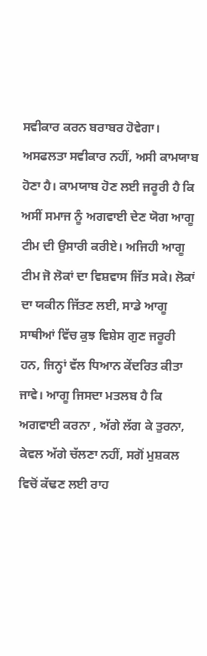ਸਵੀਕਾਰ ਕਰਨ ਬਰਾਬਰ ਹੋਵੇਗਾ। ਅਸਫਲਤਾ ਸਵੀਕਾਰ ਨਹੀਂ, ਅਸੀ ਕਾਮਯਾਬ ਹੋਣਾ ਹੈ। ਕਾਮਯਾਬ ਹੋਣ ਲਈ ਜਰੂਰੀ ਹੈ ਕਿ ਅਸੀਂ ਸਮਾਜ ਨੂੰ ਅਗਵਾਈ ਦੇਣ ਯੋਗ ਆਗੂ ਟੀਮ ਦੀ ਉਸਾਰੀ ਕਰੀਏ। ਅਜਿਹੀ ਆਗੂ ਟੀਮ ਜੋ ਲੋਕਾਂ ਦਾ ਵਿਸ਼ਵਾਸ ਜਿੱਤ ਸਕੇ। ਲੋਕਾਂ ਦਾ ਯਕੀਨ ਜਿੱਤਣ ਲਈ, ਸਾਡੇ ਆਗੂ ਸਾਥੀਆਂ ਵਿੱਚ ਕੁਝ ਵਿਸ਼ੇਸ ਗੁਣ ਜਰੂਰੀ ਹਨ, ਜਿਨ੍ਹਾਂ ਵੱਲ ਧਿਆਨ ਕੇਂਦਰਿਤ ਕੀਤਾ ਜਾਵੇ। ਆਗੂ ਜਿਸਦਾ ਮਤਲਬ ਹੈ ਕਿ ਅਗਵਾਈ ਕਰਨਾ , ਅੱਗੇ ਲੱਗ ਕੇ ਤੁਰਨਾ, ਕੇਵਲ ਅੱਗੇ ਚੱਲਣਾ ਨਹੀਂ, ਸਗੋਂ ਮੁਸ਼ਕਲ ਵਿਚੋਂ ਕੱਢਣ ਲਈ ਰਾਹ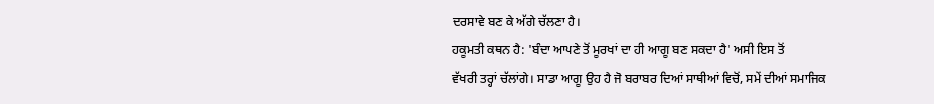ਦਰਸਾਵੇ ਬਣ ਕੇ ਅੱਗੇ ਚੱਲਣਾ ਹੈ।
ਹਕੂਮਤੀ ਕਥਨ ਹੈ: 'ਬੰਦਾ ਆਪਣੇ ਤੋਂ ਮੂਰਖਾਂ ਦਾ ਹੀ ਆਗੂ ਬਣ ਸਕਦਾ ਹੈ' ਅਸੀ ਇਸ ਤੋਂ
ਵੱਖਰੀ ਤਰ੍ਹਾਂ ਚੱਲਾਂਗੇ। ਸਾਡਾ ਆਗੂ ਉਹ ਹੈ ਜੋ ਬਰਾਬਰ ਦਿਆਂ ਸਾਥੀਆਂ ਵਿਚੋਂ, ਸਮੇਂ ਦੀਆਂ ਸਮਾਜਿਕ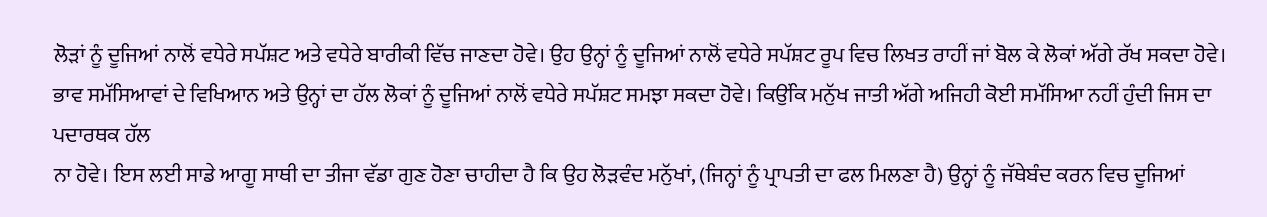ਲੋੜਾਂ ਨੂੰ ਦੂਜਿਆਂ ਨਾਲੋਂ ਵਧੇਰੇ ਸਪੱਸ਼ਟ ਅਤੇ ਵਧੇਰੇ ਬਾਰੀਕੀ ਵਿੱਚ ਜਾਣਦਾ ਹੋਵੇ। ਉਹ ਉਨ੍ਹਾਂ ਨੂੰ ਦੂਜਿਆਂ ਨਾਲੋਂ ਵਧੇਰੇ ਸਪੱਸ਼ਟ ਰੂਪ ਵਿਚ ਲਿਖਤ ਰਾਹੀਂ ਜਾਂ ਬੋਲ ਕੇ ਲੋਕਾਂ ਅੱਗੇ ਰੱਖ ਸਕਦਾ ਹੋਵੇ। ਭਾਵ ਸਮੱਸਿਆਵਾਂ ਦੇ ਵਿਖਿਆਨ ਅਤੇ ਉਨ੍ਹਾਂ ਦਾ ਹੱਲ ਲੋਕਾਂ ਨੂੰ ਦੂਜਿਆਂ ਨਾਲੋਂ ਵਧੇਰੇ ਸਪੱਸ਼ਟ ਸਮਝਾ ਸਕਦਾ ਹੋਵੇ। ਕਿਉਂਕਿ ਮਨੁੱਖ ਜਾਤੀ ਅੱਗੇ ਅਜਿਹੀ ਕੋਈ ਸਮੱਸਿਆ ਨਹੀਂ ਹੁੰਦੀ ਜਿਸ ਦਾ ਪਦਾਰਥਕ ਹੱਲ
ਨਾ ਹੋਵੇ। ਇਸ ਲਈ ਸਾਡੇ ਆਗੂ ਸਾਥੀ ਦਾ ਤੀਜਾ ਵੱਡਾ ਗੁਣ ਹੋਣਾ ਚਾਹੀਦਾ ਹੈ ਕਿ ਉਹ ਲੋੜਵੰਦ ਮਨੁੱਖਾਂ, (ਜਿਨ੍ਹਾਂ ਨੂੰ ਪ੍ਰਾਪਤੀ ਦਾ ਫਲ ਮਿਲਣਾ ਹੈ) ਉਨ੍ਹਾਂ ਨੂੰ ਜੱਥੇਬੰਦ ਕਰਨ ਵਿਚ ਦੂਜਿਆਂ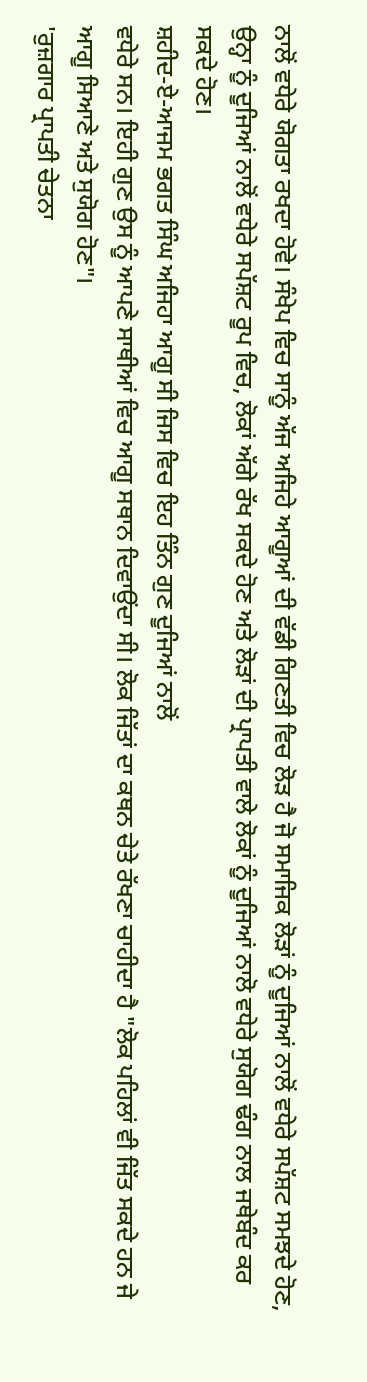ਨਾਲੋਂ ਵਧੇਰੇ ਯੋਗਤਾ ਰਖਦਾ ਹੋਵੇ। ਸੰਖੇਪ ਵਿਚ ਸਾਨੂੰ ਅੱਜ ਅਜਿਹੇ ਆਗੂਆਂ ਦੀ ਵੱਡੀ ਗਿਣਤੀ ਵਿਚ ਲੋੜ ਹੈ ਜੋ ਸਮਾਜਿਕ ਲੋੜਾਂ ਨੂੰ ਦੂਜਿਆਂ ਨਾਲੋਂ ਵਧੇਰੇ ਸਪੱਸ਼ਟ ਸਮਝਦੇ ਹੋਣ, ਉਨ੍ਹਾ ਨੂੰ ਦੂਜਿਆਂ ਨਾਲੋਂ ਵਧੇਰੇ ਸਪੱਸ਼ਟ ਰੂਪ ਵਿਚ, ਲੋਕਾਂ ਅੱਗੇ ਰੱਖ ਸਕਦੇ ਹੋਣ ਅਤੇ ਲੋੜਾਂ ਦੀ ਪ੍ਰਾਪਤੀ ਵਾਲੇ ਲੋਕਾਂ ਨੂੰ ਦੂਜਿਆਂ ਨਾਲੋ ਵਧੇਰੇ ਸੁਯੋਗ ਢੰਗ ਨਾਲ ਜਥੇਬੰਦ ਕਰ ਸਕਦੇ ਹੋਣ।
ਸ਼ਹੀਦ-ਏ-ਆਜਮ ਭਗਤ ਸਿੰਘ ਅਜਿਹਾ ਆਗੂ ਸੀ ਜਿਸ ਵਿਚ ਇਹ ਤਿੰਨ ਗੁਣ ਦੂਜਿਆਂ ਨਾਲੋਂ
ਵਧੇਰੇ ਸਨ। ਇਹੀ ਗੁਣ ਉਸ ਨੂੰ ਆਪਣੇ ਸਾਥੀਆਂ ਵਿਚ ਆਗੂ ਸਥਾਨ ਦਿਵਾਉਂਦਾ ਸੀ। ਲੋਕ ਜਿੱਤਾਂ ਦਾ ਕਥਨ ਚੇਤੇ ਰੱਖਣਾ ਚਾਹੀਦਾ ਹੈ "ਲੋਕ ਪਹਿਲਾਂ ਵੀ ਜਿੱਤ ਸਕਦੇ ਹਨ ਜੇ ਆਗੂ ਸਿਆਣੇ ਅਤੇ ਸੁਯੋਗ ਹੋਣ"।
'ਰੁਜ਼ਗਾਰ ਪ੍ਰਾਪਤੀ ਚੇਤਨਾ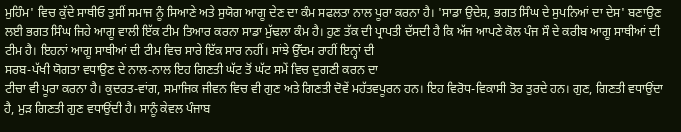ਮੁਹਿੰਮ' ਵਿਚ ਕੁੱਦੇ ਸਾਥੀਓ ਤੁਸੀਂ ਸਮਾਜ ਨੂੰ ਸਿਆਣੇ ਅਤੇ ਸੁਯੋਗ ਆਗੂ ਦੇਣ ਦਾ ਕੰਮ ਸਫਲਤਾ ਨਾਲ ਪੂਰਾ ਕਰਨਾ ਹੈ। 'ਸਾਡਾ ਉਦੇਸ਼, ਭਗਤ ਸਿੰਘ ਦੇ ਸੁਪਨਿਆਂ ਦਾ ਦੇਸ' ਬਣਾਉਣ ਲਈ ਭਗਤ ਸਿੰਘ ਜਿਹੇ ਆਗੂ ਵਾਲੀ ਇੱਕ ਟੀਮ ਤਿਆਰ ਕਰਨਾ ਸਾਡਾ ਮੁੱਢਲਾ ਕੰਮ ਹੈ। ਹੁਣ ਤੱਕ ਦੀ ਪ੍ਰਾਪਤੀ ਦੱਸਦੀ ਹੈ ਕਿ ਅੱਜ ਆਪਣੇ ਕੋਲ ਪੰਜ ਸੌ ਦੇ ਕਰੀਬ ਆਗੂ ਸਾਥੀਆਂ ਦੀ
ਟੀਮ ਹੈ। ਇਹਨਾਂ ਆਗੂ ਸਾਥੀਆਂ ਦੀ ਟੀਮ ਵਿਚ ਸਾਰੇ ਇੱਕ ਸਾਰ ਨਹੀਂ। ਸਾਂਝੇ ਉੱਦਮ ਰਾਹੀਂ ਇਨ੍ਹਾਂ ਦੀ
ਸਰਬ-ਪੱਖੀ ਯੋਗਤਾ ਵਧਾਉਣ ਦੇ ਨਾਲ-ਨਾਲ ਇਹ ਗਿਣਤੀ ਘੱਟ ਤੋਂ ਘੱਟ ਸਮੇਂ ਵਿਚ ਦੁਗਣੀ ਕਰਨ ਦਾ
ਟੀਚਾ ਵੀ ਪੂਰਾ ਕਰਨਾ ਹੈ। ਕੁਦਰਤ-ਵਾਂਗ, ਸਮਾਜਿਕ ਜੀਵਨ ਵਿਚ ਵੀ ਗੁਣ ਅਤੇ ਗਿਣਤੀ ਦੋਵੇਂ ਮਹੱਤਵਪੂਰਨ ਹਨ। ਇਹ ਵਿਰੋਧ-ਵਿਕਾਸੀ ਤੋਰ ਤੁਰਦੇ ਹਨ। ਗੁਣ, ਗਿਣਤੀ ਵਧਾਉਂਦਾ ਹੈ, ਮੁੜ ਗਿਣਤੀ ਗੁਣ ਵਧਾਉਂਦੀ ਹੈ। ਸਾਨੂੰ ਕੇਵਲ ਪੰਜਾਬ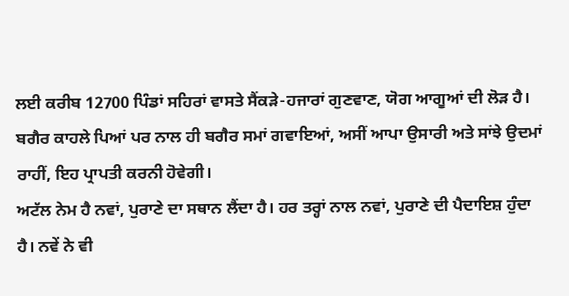ਲਈ ਕਰੀਬ 12700 ਪਿੰਡਾਂ ਸਹਿਰਾਂ ਵਾਸਤੇ ਸੈਂਕੜੇ-ਹਜਾਰਾਂ ਗੁਣਵਾਣ, ਯੋਗ ਆਗੂਆਂ ਦੀ ਲੋੜ ਹੈ। ਬਗੈਰ ਕਾਹਲੇ ਪਿਆਂ ਪਰ ਨਾਲ ਹੀ ਬਗੈਰ ਸਮਾਂ ਗਵਾਇਆਂ, ਅਸੀਂ ਆਪਾ ਉਸਾਰੀ ਅਤੇ ਸਾਂਝੇ ਉਦਮਾਂ ਰਾਹੀਂ, ਇਹ ਪ੍ਰਾਪਤੀ ਕਰਨੀ ਹੋਵੇਗੀ।
ਅਟੱਲ ਨੇਮ ਹੈ ਨਵਾਂ, ਪੁਰਾਣੇ ਦਾ ਸਥਾਨ ਲੈਂਦਾ ਹੈ। ਹਰ ਤਰ੍ਹਾਂ ਨਾਲ ਨਵਾਂ, ਪੁਰਾਣੇ ਦੀ ਪੈਦਾਇਸ਼ ਹੁੰਦਾ ਹੈ। ਨਵੇਂ ਨੇ ਵੀ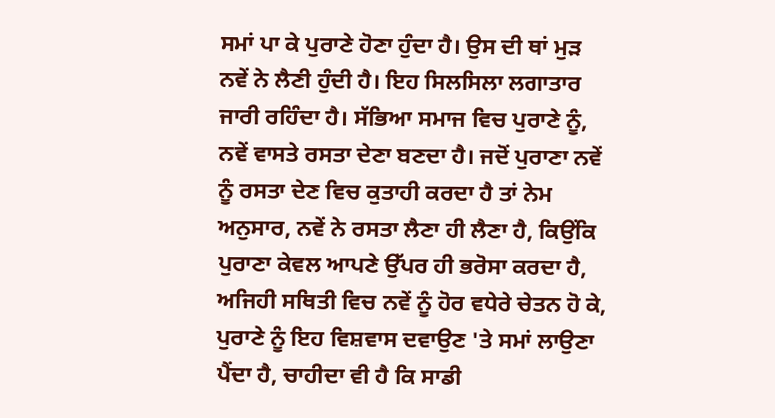ਸਮਾਂ ਪਾ ਕੇ ਪੁਰਾਣੇ ਹੋਣਾ ਹੁੰਦਾ ਹੈ। ਉਸ ਦੀ ਥਾਂ ਮੁੜ ਨਵੇਂ ਨੇ ਲੈਣੀ ਹੁੰਦੀ ਹੈ। ਇਹ ਸਿਲਸਿਲਾ ਲਗਾਤਾਰ ਜਾਰੀ ਰਹਿੰਦਾ ਹੈ। ਸੱਭਿਆ ਸਮਾਜ ਵਿਚ ਪੁਰਾਣੇ ਨੂੰ, ਨਵੇਂ ਵਾਸਤੇ ਰਸਤਾ ਦੇਣਾ ਬਣਦਾ ਹੈ। ਜਦੋਂ ਪੁਰਾਣਾ ਨਵੇਂ ਨੂੰ ਰਸਤਾ ਦੇਣ ਵਿਚ ਕੁਤਾਹੀ ਕਰਦਾ ਹੈ ਤਾਂ ਨੇਮ ਅਨੁਸਾਰ, ਨਵੇਂ ਨੇ ਰਸਤਾ ਲੈਣਾ ਹੀ ਲੈਣਾ ਹੈ, ਕਿਉਂਕਿ ਪੁਰਾਣਾ ਕੇਵਲ ਆਪਣੇ ਉੱਪਰ ਹੀ ਭਰੋਸਾ ਕਰਦਾ ਹੈ, ਅਜਿਹੀ ਸਥਿਤੀ ਵਿਚ ਨਵੇਂ ਨੂੰ ਹੋਰ ਵਧੇਰੇ ਚੇਤਨ ਹੋ ਕੇ, ਪੁਰਾਣੇ ਨੂੰ ਇਹ ਵਿਸ਼ਵਾਸ ਦਵਾਉਣ 'ਤੇ ਸਮਾਂ ਲਾਉਣਾ ਪੈਂਦਾ ਹੈ, ਚਾਹੀਦਾ ਵੀ ਹੈ ਕਿ ਸਾਡੀ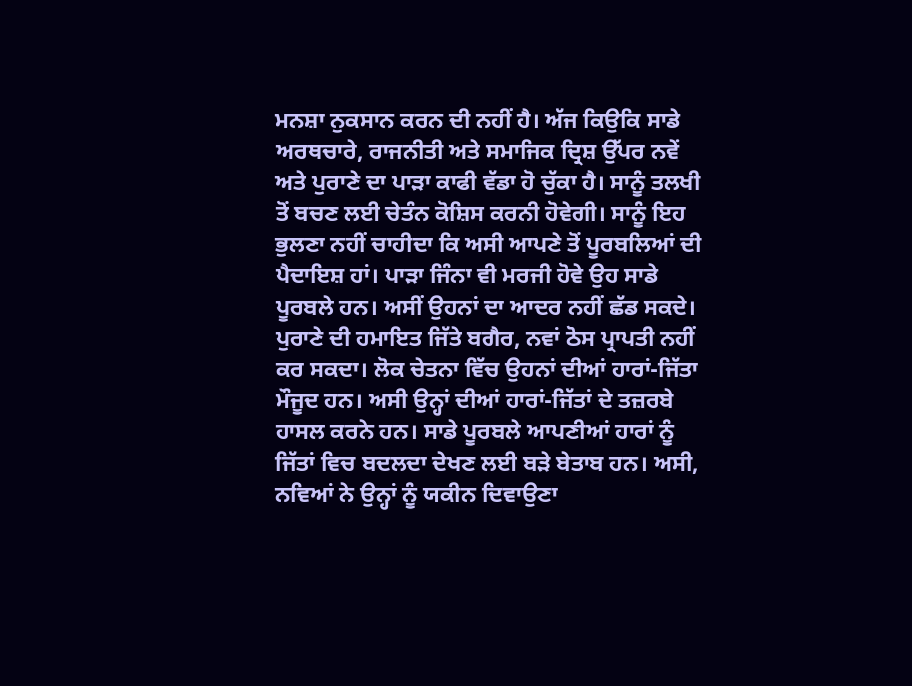ਮਨਸ਼ਾ ਨੁਕਸਾਨ ਕਰਨ ਦੀ ਨਹੀਂ ਹੈ। ਅੱਜ ਕਿਉਕਿ ਸਾਡੇ ਅਰਥਚਾਰੇ, ਰਾਜਨੀਤੀ ਅਤੇ ਸਮਾਜਿਕ ਦ੍ਰਿਸ਼ ਉੱਪਰ ਨਵੇਂ ਅਤੇ ਪੁਰਾਣੇ ਦਾ ਪਾੜਾ ਕਾਫੀ ਵੱਡਾ ਹੋ ਚੁੱਕਾ ਹੈ। ਸਾਨੂੰ ਤਲਖੀ ਤੋਂ ਬਚਣ ਲਈ ਚੇਤੰਨ ਕੋਸ਼ਿਸ ਕਰਨੀ ਹੋਵੇਗੀ। ਸਾਨੂੰ ਇਹ ਭੁਲਣਾ ਨਹੀਂ ਚਾਹੀਦਾ ਕਿ ਅਸੀ ਆਪਣੇ ਤੋਂ ਪੂਰਬਲਿਆਂ ਦੀ ਪੈਦਾਇਸ਼ ਹਾਂ। ਪਾੜਾ ਜਿੰਨਾ ਵੀ ਮਰਜੀ ਹੋਵੇ ਉਹ ਸਾਡੇ ਪੂਰਬਲੇ ਹਨ। ਅਸੀਂ ਉਹਨਾਂ ਦਾ ਆਦਰ ਨਹੀਂ ਛੱਡ ਸਕਦੇ। ਪੁਰਾਣੇ ਦੀ ਹਮਾਇਤ ਜਿੱਤੇ ਬਗੈਰ, ਨਵਾਂ ਠੋਸ ਪ੍ਰਾਪਤੀ ਨਹੀਂ ਕਰ ਸਕਦਾ। ਲੋਕ ਚੇਤਨਾ ਵਿੱਚ ਉਹਨਾਂ ਦੀਆਂ ਹਾਰਾਂ-ਜਿੱਤਾ ਮੌਜੂਦ ਹਨ। ਅਸੀ ਉਨ੍ਹਾਂ ਦੀਆਂ ਹਾਰਾਂ-ਜਿੱਤਾਂ ਦੇ ਤਜ਼ਰਬੇ ਹਾਸਲ ਕਰਨੇ ਹਨ। ਸਾਡੇ ਪੂਰਬਲੇ ਆਪਣੀਆਂ ਹਾਰਾਂ ਨੂੰ ਜਿੱਤਾਂ ਵਿਚ ਬਦਲਦਾ ਦੇਖਣ ਲਈ ਬੜੇ ਬੇਤਾਬ ਹਨ। ਅਸੀ, ਨਵਿਆਂ ਨੇ ਉਨ੍ਹਾਂ ਨੂੰ ਯਕੀਨ ਦਿਵਾਉਣਾ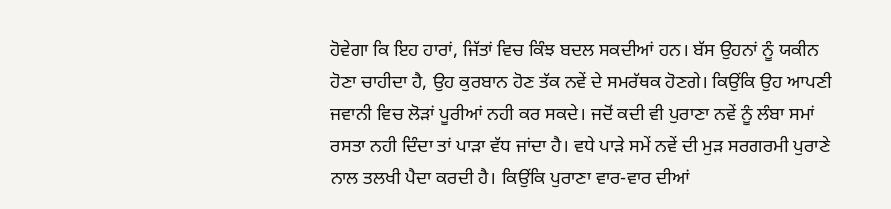ਹੋਵੇਗਾ ਕਿ ਇਹ ਹਾਰਾਂ, ਜਿੱਤਾਂ ਵਿਚ ਕਿੰਝ ਬਦਲ ਸਕਦੀਆਂ ਹਨ। ਬੱਸ ਉਹਨਾਂ ਨੂੰ ਯਕੀਨ ਹੋਣਾ ਚਾਹੀਦਾ ਹੈ, ਉਹ ਕੁਰਬਾਨ ਹੋਣ ਤੱਕ ਨਵੇਂ ਦੇ ਸਮਰੱਥਕ ਹੋਣਗੇ। ਕਿਉਂਕਿ ਉਹ ਆਪਣੀ ਜਵਾਨੀ ਵਿਚ ਲੋੜਾਂ ਪੂਰੀਆਂ ਨਹੀ ਕਰ ਸਕਦੇ। ਜਦੋਂ ਕਦੀ ਵੀ ਪੁਰਾਣਾ ਨਵੇਂ ਨੂੰ ਲੰਬਾ ਸਮਾਂ ਰਸਤਾ ਨਹੀ ਦਿੰਦਾ ਤਾਂ ਪਾੜਾ ਵੱਧ ਜਾਂਦਾ ਹੈ। ਵਧੇ ਪਾੜੇ ਸਮੇਂ ਨਵੇਂ ਦੀ ਮੁੜ ਸਰਗਰਮੀ ਪੁਰਾਣੇ ਨਾਲ ਤਲਖੀ ਪੈਦਾ ਕਰਦੀ ਹੈ। ਕਿਉਂਕਿ ਪੁਰਾਣਾ ਵਾਰ-ਵਾਰ ਦੀਆਂ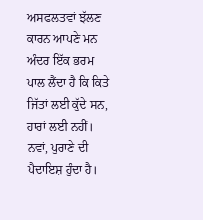ਅਸਫਲਤਵਾਂ ਝੱਲਣ ਕਾਰਨ ਆਪਣੇ ਮਨ ਅੰਦਰ ਇੱਕ ਭਰਮ ਪਾਲ ਲੈਂਦਾ ਹੈ ਕਿ ਕਿਤੇ ਜਿੱਤਾਂ ਲਈ ਕੁੱਦੇ ਸਨ, ਹਾਰਾਂ ਲਈ ਨਹੀਂ।
ਨਵਾਂ, ਪੁਰਾਣੇ ਦੀ ਪੈਦਾਇਸ਼ ਹੁੰਦਾ ਹੈ।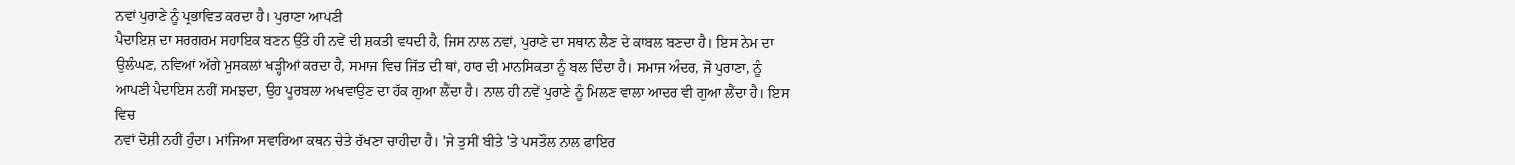ਨਵਾਂ ਪੁਰਾਣੇ ਨੂੰ ਪ੍ਰਭਾਵਿਤ ਕਰਦਾ ਹੈ। ਪੁਰਾਣਾ ਆਪਣੀ
ਪੈਦਾਇਸ਼ ਦਾ ਸਰਗਰਮ ਸਹਾਇਕ ਬਣਨ ਉੱਤੇ ਹੀ ਨਵੇਂ ਦੀ ਸ਼ਕਤੀ ਵਧਦੀ ਹੈ, ਜਿਸ ਨਾਲ ਨਵਾਂ, ਪੁਰਾਣੇ ਦਾ ਸਥਾਨ ਲੈਣ ਦੇ ਕਾਬਲ ਬਣਦਾ ਹੈ। ਇਸ ਨੇਮ ਦਾ ਉਲੰਘਣ, ਨਵਿਆਂ ਅੱਗੇ ਮੁਸਕਲਾਂ ਖੜ੍ਹੀਆਂ ਕਰਦਾ ਹੈ, ਸਮਾਜ ਵਿਚ ਜਿੱਤ ਦੀ ਥਾਂ, ਹਾਰ ਦੀ ਮਾਨਸਿਕਤਾ ਨੂੰ ਬਲ ਦਿੰਦਾ ਹੈ। ਸਮਾਜ ਅੰਦਰ, ਜੋ ਪੁਰਾਣਾ, ਨੂੰ ਆਪਣੀ ਪੈਦਾਇਸ ਨਹੀਂ ਸਮਝਦਾ, ਉਹ ਪੂਰਬਲਾ ਅਖਵਾਉਣ ਦਾ ਹੱਕ ਗੁਆ ਲੈਂਦਾ ਹੈ। ਨਾਲ ਹੀ ਨਵੇਂ ਪੁਰਾਣੇ ਨੂੰ ਮਿਲਣ ਵਾਲਾ ਆਦਰ ਵੀ ਗੁਆ ਲੈਂਦਾ ਹੈ। ਇਸ ਵਿਚ
ਨਵਾਂ ਦੋਸ਼ੀ ਨਹੀਂ ਹੁੰਦਾ। ਮਾਂਜਿਆ ਸਵਾਰਿਆ ਕਥਨ ਚੇਤੇ ਰੱਖਣਾ ਚਾਹੀਦਾ ਹੈ। 'ਜੇ ਤੁਸੀਂ ਬੀਤੇ 'ਤੇ ਪਸਤੌਲ ਨਾਲ ਫਾਇਰ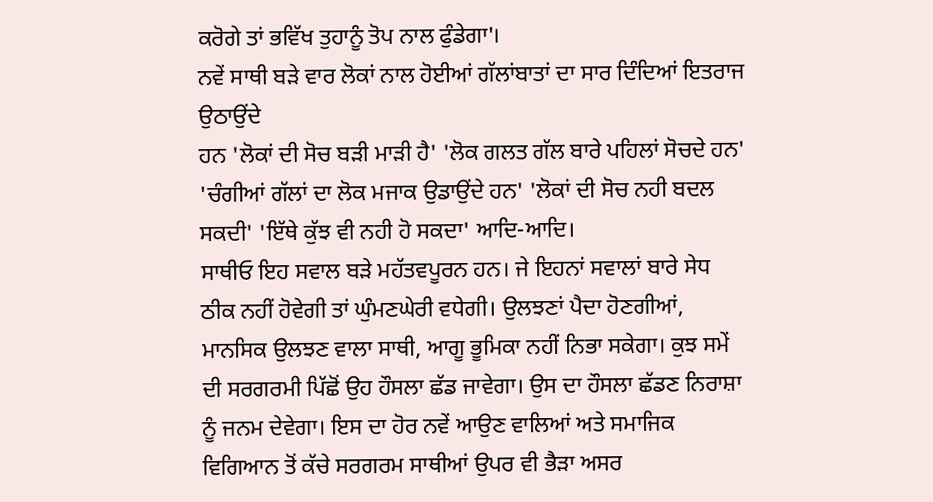ਕਰੋਗੇ ਤਾਂ ਭਵਿੱਖ ਤੁਹਾਨੂੰ ਤੋਪ ਨਾਲ ਫੁੰਡੇਗਾ'।
ਨਵੇਂ ਸਾਥੀ ਬੜੇ ਵਾਰ ਲੋਕਾਂ ਨਾਲ ਹੋਈਆਂ ਗੱਲਾਂਬਾਤਾਂ ਦਾ ਸਾਰ ਦਿੰਦਿਆਂ ਇਤਰਾਜ ਉਠਾਉਂਦੇ
ਹਨ 'ਲੋਕਾਂ ਦੀ ਸੋਚ ਬੜੀ ਮਾੜੀ ਹੈ' 'ਲੋਕ ਗਲਤ ਗੱਲ ਬਾਰੇ ਪਹਿਲਾਂ ਸੋਚਦੇ ਹਨ' 'ਚੰਗੀਆਂ ਗੱਲਾਂ ਦਾ ਲੋਕ ਮਜਾਕ ਉਡਾਉਂਦੇ ਹਨ' 'ਲੋਕਾਂ ਦੀ ਸੋਚ ਨਹੀ ਬਦਲ ਸਕਦੀ' 'ਇੱਥੇ ਕੁੱਝ ਵੀ ਨਹੀ ਹੋ ਸਕਦਾ' ਆਦਿ-ਆਦਿ।
ਸਾਥੀਓ ਇਹ ਸਵਾਲ ਬੜੇ ਮਹੱਤਵਪੂਰਨ ਹਨ। ਜੇ ਇਹਨਾਂ ਸਵਾਲਾਂ ਬਾਰੇ ਸੇਧ ਠੀਕ ਨਹੀਂ ਹੋਵੇਗੀ ਤਾਂ ਘੁੰਮਣਘੇਰੀ ਵਧੇਗੀ। ਉਲਝਣਾਂ ਪੈਦਾ ਹੋਣਗੀਆਂ, ਮਾਨਸਿਕ ਉਲਝਣ ਵਾਲਾ ਸਾਥੀ, ਆਗੂ ਭੂਮਿਕਾ ਨਹੀਂ ਨਿਭਾ ਸਕੇਗਾ। ਕੁਝ ਸਮੇਂ ਦੀ ਸਰਗਰਮੀ ਪਿੱਛੋਂ ਉਹ ਹੌਸਲਾ ਛੱਡ ਜਾਵੇਗਾ। ਉਸ ਦਾ ਹੌਸਲਾ ਛੱਡਣ ਨਿਰਾਸ਼ਾ ਨੂੰ ਜਨਮ ਦੇਵੇਗਾ। ਇਸ ਦਾ ਹੋਰ ਨਵੇਂ ਆਉਣ ਵਾਲਿਆਂ ਅਤੇ ਸਮਾਜਿਕ ਵਿਗਿਆਨ ਤੋਂ ਕੱਚੇ ਸਰਗਰਮ ਸਾਥੀਆਂ ਉਪਰ ਵੀ ਭੈੜਾ ਅਸਰ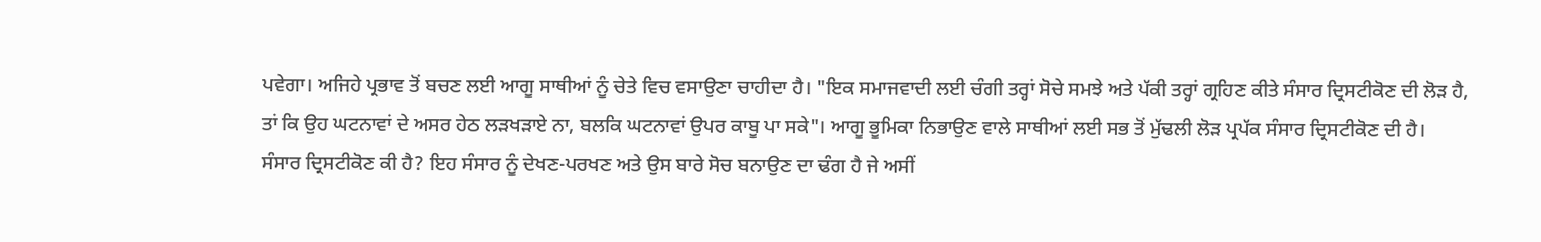ਪਵੇਗਾ। ਅਜਿਹੇ ਪ੍ਰਭਾਵ ਤੋਂ ਬਚਣ ਲਈ ਆਗੂ ਸਾਥੀਆਂ ਨੂੰ ਚੇਤੇ ਵਿਚ ਵਸਾਉਣਾ ਚਾਹੀਦਾ ਹੈ। "ਇਕ ਸਮਾਜਵਾਦੀ ਲਈ ਚੰਗੀ ਤਰ੍ਹਾਂ ਸੋਚੇ ਸਮਝੇ ਅਤੇ ਪੱਕੀ ਤਰ੍ਹਾਂ ਗ੍ਰਹਿਣ ਕੀਤੇ ਸੰਸਾਰ ਦ੍ਰਿਸਟੀਕੋਣ ਦੀ ਲੋੜ ਹੈ, ਤਾਂ ਕਿ ਉਹ ਘਟਨਾਵਾਂ ਦੇ ਅਸਰ ਹੇਠ ਲੜਖੜਾਏ ਨਾ, ਬਲਕਿ ਘਟਨਾਵਾਂ ਉਪਰ ਕਾਬੂ ਪਾ ਸਕੇ"। ਆਗੂ ਭੂਮਿਕਾ ਨਿਭਾਉਣ ਵਾਲੇ ਸਾਥੀਆਂ ਲਈ ਸਭ ਤੋਂ ਮੁੱਢਲੀ ਲੋੜ ਪ੍ਰਪੱਕ ਸੰਸਾਰ ਦ੍ਰਿਸਟੀਕੋਣ ਦੀ ਹੈ। ਸੰਸਾਰ ਦ੍ਰਿਸਟੀਕੋਣ ਕੀ ਹੈ? ਇਹ ਸੰਸਾਰ ਨੂੰ ਦੇਖਣ-ਪਰਖਣ ਅਤੇ ਉਸ ਬਾਰੇ ਸੋਚ ਬਨਾਉਣ ਦਾ ਢੰਗ ਹੈ ਜੇ ਅਸੀਂ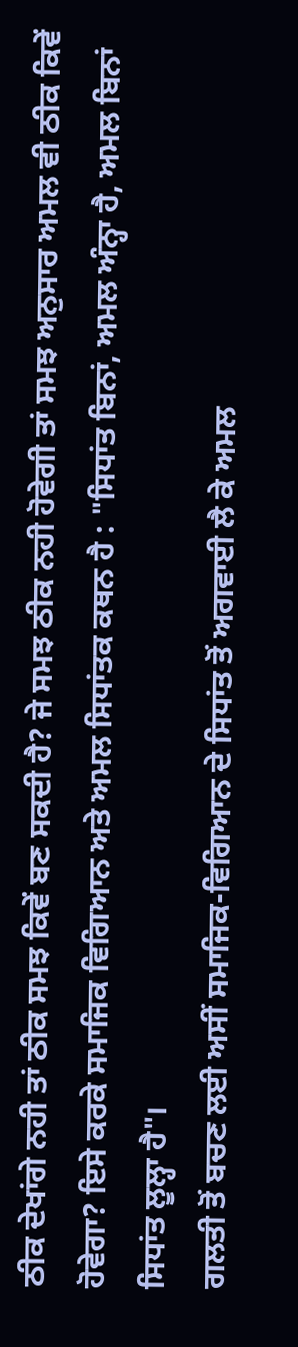ਠੀਕ ਦੇਖਾਂਗੇ ਨਹੀ ਤਾਂ ਠੀਕ ਸਮਝ ਕਿਵੇਂ ਬਣ ਸਕਦੀ ਹੈ? ਜੇ ਸਮਝ ਠੀਕ ਨਹੀ ਹੋਵੇਗੀ ਤਾਂ ਸਮਝ ਅਨੁਸਾਰ ਅਮਲ ਵੀ ਠੀਕ ਕਿਵੇਂ ਹੋਵੇਗਾ? ਇਸੇ ਕਰਕੇ ਸਮਾਜਿਕ ਵਿਗਿਆਨ ਅਤੇ ਅਮਲ ਸਿਧਾਂਤਕ ਕਥਨ ਹੈ : "ਸਿਧਾਂਤ ਬਿਨਾਂ, ਅਮਲ ਅੰਨ੍ਹਾ ਹੈ, ਅਮਲ ਬਿਨਾਂ ਸਿਧਾਂਤ ਲੂਲ੍ਹਾ ਹੈ"।
ਗਲਤੀ ਤੋਂ ਬਚਣ ਲਈ ਅਸੀਂ ਸਮਾਜਿਕ-ਵਿਗਿਆਨ ਦੇ ਸਿਧਾਂਤ ਤੋਂ ਅਗਵਾਈ ਲੈ ਕੇ ਅਮਲ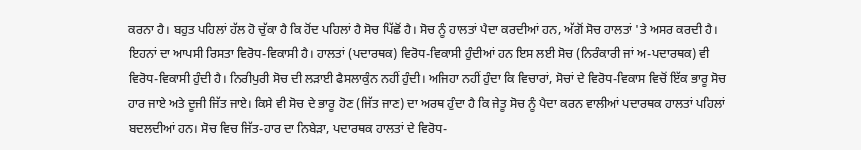ਕਰਨਾ ਹੈ। ਬਹੁਤ ਪਹਿਲਾਂ ਹੱਲ ਹੋ ਚੁੱਕਾ ਹੈ ਕਿ ਹੋਂਦ ਪਹਿਲਾਂ ਹੈ ਸੋਚ ਪਿੱਛੋਂ ਹੈ। ਸੋਚ ਨੂੰ ਹਾਲਤਾਂ ਪੈਦਾ ਕਰਦੀਆਂ ਹਨ, ਅੱਗੋਂ ਸੋਚ ਹਾਲਤਾਂ 'ਤੇ ਅਸਰ ਕਰਦੀ ਹੈ। ਇਹਨਾਂ ਦਾ ਆਪਸੀ ਰਿਸਤਾ ਵਿਰੋਧ-ਵਿਕਾਸੀ ਹੈ। ਹਾਲਤਾਂ (ਪਦਾਰਥਕ) ਵਿਰੋਧ-ਵਿਕਾਸੀ ਹੁੰਦੀਆਂ ਹਨ ਇਸ ਲਈ ਸੋਚ (ਨਿਰੰਕਾਰੀ ਜਾਂ ਅ-ਪਦਾਰਥਕ) ਵੀ ਵਿਰੋਧ-ਵਿਕਾਸੀ ਹੁੰਦੀ ਹੈ। ਨਿਰੀਪੁਰੀ ਸੋਚ ਦੀ ਲੜਾਈ ਫੈਸਲਾਕੁੰਨ ਨਹੀਂ ਹੁੰਦੀ। ਅਜਿਹਾ ਨਹੀਂ ਹੁੰਦਾ ਕਿ ਵਿਚਾਰਾਂ, ਸੋਚਾਂ ਦੇ ਵਿਰੋਧ-ਵਿਕਾਸ ਵਿਚੋਂ ਇੱਕ ਭਾਰੂ ਸੋਚ ਹਾਰ ਜਾਏ ਅਤੇ ਦੂਜੀ ਜਿੱਤ ਜਾਏ। ਕਿਸੇ ਵੀ ਸੋਚ ਦੇ ਭਾਰੂ ਹੋਣ (ਜਿੱਤ ਜਾਣ) ਦਾ ਅਰਥ ਹੁੰਦਾ ਹੈ ਕਿ ਜੇਤੂ ਸੋਚ ਨੂੰ ਪੈਦਾ ਕਰਨ ਵਾਲੀਆਂ ਪਦਾਰਥਕ ਹਾਲਤਾਂ ਪਹਿਲਾਂ ਬਦਲਦੀਆਂ ਹਨ। ਸੋਚ ਵਿਚ ਜਿੱਤ-ਹਾਰ ਦਾ ਨਿਬੇੜਾ, ਪਦਾਰਥਕ ਹਾਲਤਾਂ ਦੇ ਵਿਰੋਧ-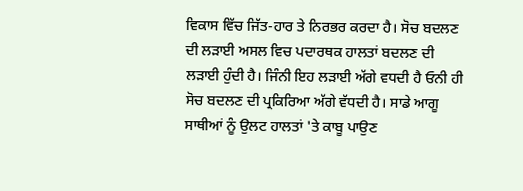ਵਿਕਾਸ ਵਿੱਚ ਜਿੱਤ-ਹਾਰ ਤੇ ਨਿਰਭਰ ਕਰਦਾ ਹੈ। ਸੋਚ ਬਦਲਣ ਦੀ ਲੜਾਈ ਅਸਲ ਵਿਚ ਪਦਾਰਥਕ ਹਾਲਤਾਂ ਬਦਲਣ ਦੀ ਲੜਾਈ ਹੁੰਦੀ ਹੈ। ਜਿੰਨੀ ਇਹ ਲੜਾਈ ਅੱਗੇ ਵਧਦੀ ਹੈ ਓਨੀ ਹੀ ਸੋਚ ਬਦਲਣ ਦੀ ਪ੍ਰਕਿਰਿਆ ਅੱਗੇ ਵੱਧਦੀ ਹੈ। ਸਾਡੇ ਆਗੂ ਸਾਥੀਆਂ ਨੂੰ ਉਲਟ ਹਾਲਤਾਂ 'ਤੇ ਕਾਬੂ ਪਾਉਣ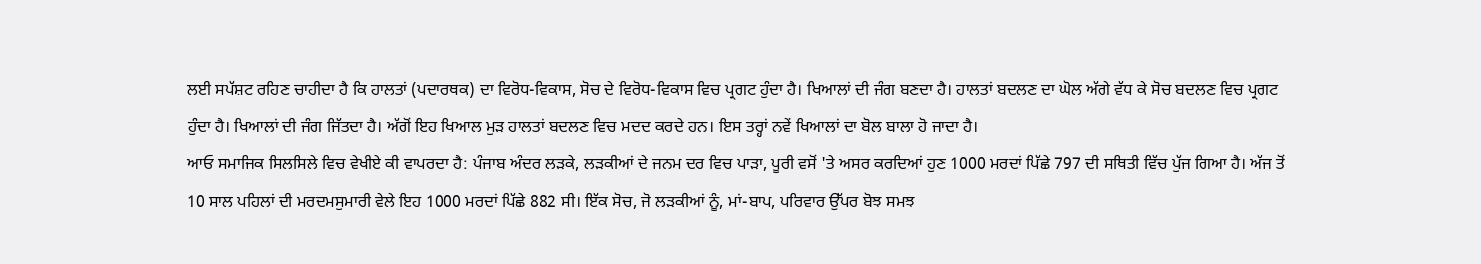ਲਈ ਸਪੱਸ਼ਟ ਰਹਿਣ ਚਾਹੀਦਾ ਹੈ ਕਿ ਹਾਲਤਾਂ (ਪਦਾਰਥਕ) ਦਾ ਵਿਰੋਧ-ਵਿਕਾਸ, ਸੋਚ ਦੇ ਵਿਰੋਧ-ਵਿਕਾਸ ਵਿਚ ਪ੍ਰਗਟ ਹੁੰਦਾ ਹੈ। ਖਿਆਲਾਂ ਦੀ ਜੰਗ ਬਣਦਾ ਹੈ। ਹਾਲਤਾਂ ਬਦਲਣ ਦਾ ਘੋਲ ਅੱਗੇ ਵੱਧ ਕੇ ਸੋਚ ਬਦਲਣ ਵਿਚ ਪ੍ਰਗਟ ਹੁੰਦਾ ਹੈ। ਖਿਆਲਾਂ ਦੀ ਜੰਗ ਜਿੱਤਦਾ ਹੈ। ਅੱਗੋਂ ਇਹ ਖਿਆਲ ਮੁੜ ਹਾਲਤਾਂ ਬਦਲਣ ਵਿਚ ਮਦਦ ਕਰਦੇ ਹਨ। ਇਸ ਤਰ੍ਹਾਂ ਨਵੇਂ ਖਿਆਲਾਂ ਦਾ ਬੋਲ ਬਾਲਾ ਹੋ ਜਾਦਾ ਹੈ।
ਆਓ ਸਮਾਜਿਕ ਸਿਲਸਿਲੇ ਵਿਚ ਵੇਖੀਏ ਕੀ ਵਾਪਰਦਾ ਹੈ: ਪੰਜਾਬ ਅੰਦਰ ਲੜਕੇ, ਲੜਕੀਆਂ ਦੇ ਜਨਮ ਦਰ ਵਿਚ ਪਾੜਾ, ਪੂਰੀ ਵਸੋਂ 'ਤੇ ਅਸਰ ਕਰਦਿਆਂ ਹੁਣ 1000 ਮਰਦਾਂ ਪਿੱਛੇ 797 ਦੀ ਸਥਿਤੀ ਵਿੱਚ ਪੁੱਜ ਗਿਆ ਹੈ। ਅੱਜ ਤੋਂ 10 ਸਾਲ ਪਹਿਲਾਂ ਦੀ ਮਰਦਮਸੁਮਾਰੀ ਵੇਲੇ ਇਹ 1000 ਮਰਦਾਂ ਪਿੱਛੇ 882 ਸੀ। ਇੱਕ ਸੋਚ, ਜੋ ਲੜਕੀਆਂ ਨੂੰ, ਮਾਂ-ਬਾਪ, ਪਰਿਵਾਰ ਉੱਪਰ ਬੋਝ ਸਮਝ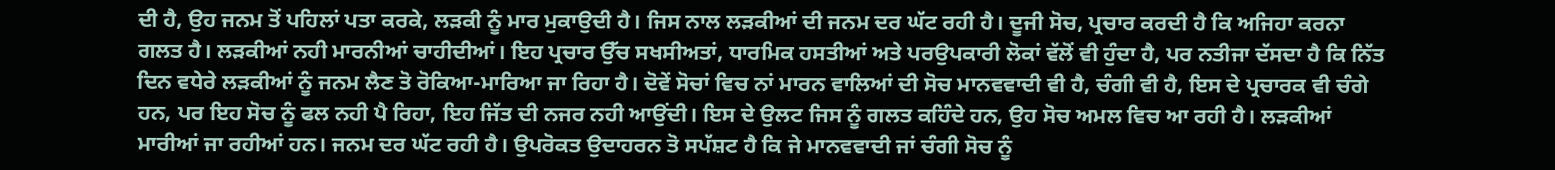ਦੀ ਹੈ, ਉਹ ਜਨਮ ਤੋਂ ਪਹਿਲਾਂ ਪਤਾ ਕਰਕੇ, ਲੜਕੀ ਨੂੰ ਮਾਰ ਮੁਕਾਉਦੀ ਹੈ। ਜਿਸ ਨਾਲ ਲੜਕੀਆਂ ਦੀ ਜਨਮ ਦਰ ਘੱਟ ਰਹੀ ਹੈ। ਦੂਜੀ ਸੋਚ, ਪ੍ਰਚਾਰ ਕਰਦੀ ਹੈ ਕਿ ਅਜਿਹਾ ਕਰਨਾ ਗਲਤ ਹੈ। ਲੜਕੀਆਂ ਨਹੀ ਮਾਰਨੀਆਂ ਚਾਹੀਦੀਆਂ। ਇਹ ਪ੍ਰਚਾਰ ਉੱਚ ਸਖਸੀਅਤਾਂ, ਧਾਰਮਿਕ ਹਸਤੀਆਂ ਅਤੇ ਪਰਉਪਕਾਰੀ ਲੋਕਾਂ ਵੱਲੋਂ ਵੀ ਹੁੰਦਾ ਹੈ, ਪਰ ਨਤੀਜਾ ਦੱਸਦਾ ਹੈ ਕਿ ਨਿੱਤ ਦਿਨ ਵਧੇਰੇ ਲੜਕੀਆਂ ਨੂੰ ਜਨਮ ਲੈਣ ਤੋ ਰੋਕਿਆ-ਮਾਰਿਆ ਜਾ ਰਿਹਾ ਹੈ। ਦੋਵੇਂ ਸੋਚਾਂ ਵਿਚ ਨਾਂ ਮਾਰਨ ਵਾਲਿਆਂ ਦੀ ਸੋਚ ਮਾਨਵਵਾਦੀ ਵੀ ਹੈ, ਚੰਗੀ ਵੀ ਹੈ, ਇਸ ਦੇ ਪ੍ਰਚਾਰਕ ਵੀ ਚੰਗੇ ਹਨ, ਪਰ ਇਹ ਸੋਚ ਨੂੰ ਫਲ ਨਹੀ ਪੈ ਰਿਹਾ, ਇਹ ਜਿੱਤ ਦੀ ਨਜਰ ਨਹੀ ਆਉਂਦੀ। ਇਸ ਦੇ ਉਲਟ ਜਿਸ ਨੂੰ ਗਲਤ ਕਹਿੰਦੇ ਹਨ, ਉਹ ਸੋਚ ਅਮਲ ਵਿਚ ਆ ਰਹੀ ਹੈ। ਲੜਕੀਆਂ ਮਾਰੀਆਂ ਜਾ ਰਹੀਆਂ ਹਨ। ਜਨਮ ਦਰ ਘੱਟ ਰਹੀ ਹੈ। ਉਪਰੋਕਤ ਉਦਾਹਰਨ ਤੋ ਸਪੱਸ਼ਟ ਹੈ ਕਿ ਜੇ ਮਾਨਵਵਾਦੀ ਜਾਂ ਚੰਗੀ ਸੋਚ ਨੂੰ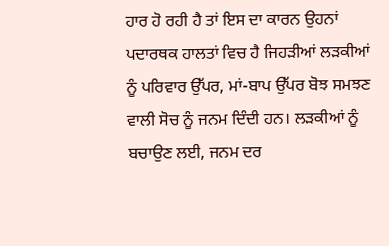ਹਾਰ ਹੋ ਰਹੀ ਹੈ ਤਾਂ ਇਸ ਦਾ ਕਾਰਨ ਉਹਨਾਂ ਪਦਾਰਥਕ ਹਾਲਤਾਂ ਵਿਚ ਹੈ ਜਿਹੜੀਆਂ ਲੜਕੀਆਂ ਨੂੰ ਪਰਿਵਾਰ ਉੱਪਰ, ਮਾਂ-ਬਾਪ ਉੱਪਰ ਬੋਝ ਸਮਝਣ ਵਾਲੀ ਸੋਚ ਨੂੰ ਜਨਮ ਦਿੰਦੀ ਹਨ। ਲੜਕੀਆਂ ਨੂੰ ਬਚਾਉਣ ਲਈ, ਜਨਮ ਦਰ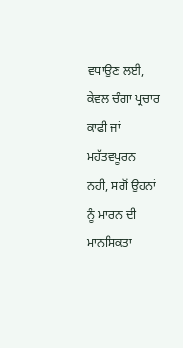ਵਧਾਉਣ ਲਈ, ਕੇਵਲ ਚੰਗਾ ਪ੍ਰਚਾਰ ਕਾਫੀ ਜਾਂ ਮਹੱਤਵਪੂਰਨ ਨਹੀ, ਸਗੋਂ ਉਹਨਾਂ ਨੂੰ ਮਾਰਨ ਦੀ ਮਾਨਸਿਕਤਾ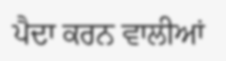ਪੈਦਾ ਕਰਨ ਵਾਲੀਆਂ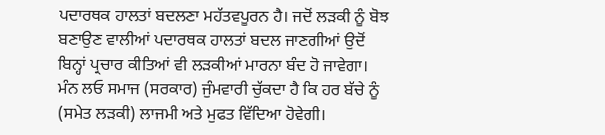ਪਦਾਰਥਕ ਹਾਲਤਾਂ ਬਦਲਣਾ ਮਹੱਤਵਪੂਰਨ ਹੈ। ਜਦੋਂ ਲੜਕੀ ਨੂੰ ਬੋਝ ਬਣਾਉਣ ਵਾਲੀਆਂ ਪਦਾਰਥਕ ਹਾਲਤਾਂ ਬਦਲ ਜਾਣਗੀਆਂ ਉਦੋਂ ਬਿਨ੍ਹਾਂ ਪ੍ਰਚਾਰ ਕੀਤਿਆਂ ਵੀ ਲੜਕੀਆਂ ਮਾਰਨਾ ਬੰਦ ਹੋ ਜਾਵੇਗਾ।
ਮੰਨ ਲਓ ਸਮਾਜ (ਸਰਕਾਰ) ਜੁੰਮਵਾਰੀ ਚੁੱਕਦਾ ਹੈ ਕਿ ਹਰ ਬੱਚੇ ਨੂੰ (ਸਮੇਤ ਲੜਕੀ) ਲਾਜਮੀ ਅਤੇ ਮੁਫਤ ਵਿੱਦਿਆ ਹੋਵੇਗੀ।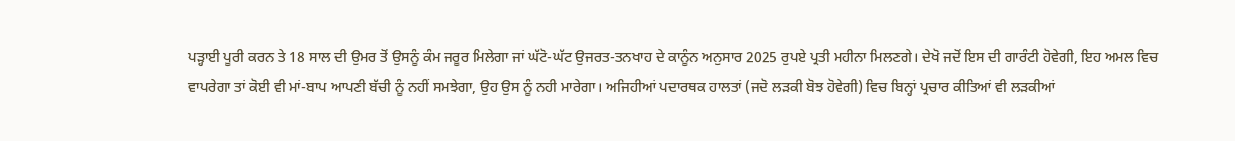ਪੜ੍ਹਾਈ ਪੂਰੀ ਕਰਨ ਤੇ 18 ਸਾਲ ਦੀ ਉਮਰ ਤੋਂ ਉਸਨੂੰ ਕੰਮ ਜਰੂਰ ਮਿਲੇਗਾ ਜਾਂ ਘੱਟੋ-ਘੱਟ ਉਜਰਤ-ਤਨਖਾਹ ਦੇ ਕਾਨੂੰਨ ਅਨੁਸਾਰ 2025 ਰੁਪਏ ਪ੍ਰਤੀ ਮਹੀਨਾ ਮਿਲਣਗੇ। ਦੇਖੋ ਜਦੋਂ ਇਸ ਦੀ ਗਾਰੰਟੀ ਹੋਵੇਗੀ, ਇਹ ਅਮਲ ਵਿਚ ਵਾਪਰੇਗਾ ਤਾਂ ਕੋਈ ਵੀ ਮਾਂ-ਬਾਪ ਆਪਣੀ ਬੱਚੀ ਨੂੰ ਨਹੀਂ ਸਮਝੇਗਾ, ਉਹ ਉਸ ਨੂੰ ਨਹੀ ਮਾਰੇਗਾ। ਅਜਿਹੀਆਂ ਪਦਾਰਥਕ ਹਾਲਤਾਂ (ਜਦੋ ਲੜਕੀ ਬੋਝ ਹੋਵੇਗੀ) ਵਿਚ ਬਿਨ੍ਹਾਂ ਪ੍ਰਚਾਰ ਕੀਤਿਆਂ ਵੀ ਲੜਕੀਆਂ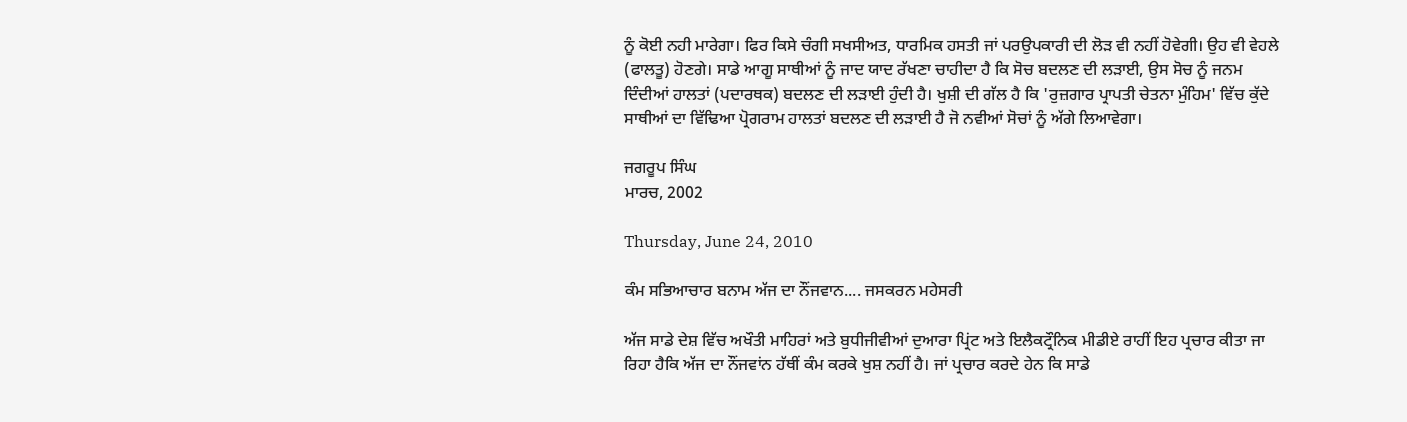ਨੂੰ ਕੋਈ ਨਹੀ ਮਾਰੇਗਾ। ਫਿਰ ਕਿਸੇ ਚੰਗੀ ਸਖਸੀਅਤ, ਧਾਰਮਿਕ ਹਸਤੀ ਜਾਂ ਪਰਉਪਕਾਰੀ ਦੀ ਲੋੜ ਵੀ ਨਹੀਂ ਹੋਵੇਗੀ। ਉਹ ਵੀ ਵੇਹਲੇ (ਫਾਲਤੂ) ਹੋਣਗੇ। ਸਾਡੇ ਆਗੂ ਸਾਥੀਆਂ ਨੂੰ ਜਾਦ ਯਾਦ ਰੱਖਣਾ ਚਾਹੀਦਾ ਹੈ ਕਿ ਸੋਚ ਬਦਲਣ ਦੀ ਲੜਾਈ, ਉਸ ਸੋਚ ਨੂੰ ਜਨਮ ਦਿੰਦੀਆਂ ਹਾਲਤਾਂ (ਪਦਾਰਥਕ) ਬਦਲਣ ਦੀ ਲੜਾਈ ਹੁੰਦੀ ਹੈ। ਖੁਸ਼ੀ ਦੀ ਗੱਲ ਹੈ ਕਿ 'ਰੁਜ਼ਗਾਰ ਪ੍ਰਾਪਤੀ ਚੇਤਨਾ ਮੁੰਹਿਮ' ਵਿੱਚ ਕੁੱਦੇ ਸਾਥੀਆਂ ਦਾ ਵਿੱਢਿਆ ਪ੍ਰੋਗਰਾਮ ਹਾਲਤਾਂ ਬਦਲਣ ਦੀ ਲੜਾਈ ਹੈ ਜੋ ਨਵੀਆਂ ਸੋਚਾਂ ਨੂੰ ਅੱਗੇ ਲਿਆਵੇਗਾ।

ਜਗਰੂਪ ਸਿੰਘ
ਮਾਰਚ, 2002

Thursday, June 24, 2010

ਕੰਮ ਸਭਿਆਚਾਰ ਬਨਾਮ ਅੱਜ ਦਾ ਨੌਂਜਵਾਨ.... ਜਸਕਰਨ ਮਹੇਸਰੀ

ਅੱਜ ਸਾਡੇ ਦੇਸ਼ ਵਿੱਚ ਅਖੌਤੀ ਮਾਹਿਰਾਂ ਅਤੇ ਬੁਧੀਜੀਵੀਆਂ ਦੁਆਰਾ ਪ੍ਰਿਂਟ ਅਤੇ ਇਲੈਕਟ੍ਰੌਨਿਕ ਮੀਡੀਏ ਰਾਹੀਂ ਇਹ ਪ੍ਰਚਾਰ ਕੀਤਾ ਜਾ ਰਿਹਾ ਹੈਕਿ ਅੱਜ ਦਾ ਨੌਂਜਵਾਂਨ ਹੱਥੀਂ ਕੰਮ ਕਰਕੇ ਖੁਸ਼ ਨਹੀਂ ਹੈ। ਜਾਂ ਪ੍ਰਚਾਰ ਕਰਦੇ ਹੇਨ ਕਿ ਸਾਡੇ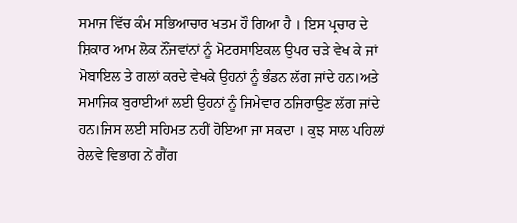ਸਮਾਜ ਵਿੱਚ ਕੰਮ ਸਭਿਆਚਾਰ ਖਤਮ ਹੌ ਗਿਆ ਹੈ । ਇਸ ਪ੍ਰਚਾਰ ਦੇ ਸ਼ਿਕਾਰ ਆਮ ਲੋਕ ਨੌਂਜਵਾਂਨਾਂ ਨੂੰ ਮੋਟਰਸਾਇਕਲ ਉਪਰ ਚੜੇ ਵੇਖ ਕੇ ਜਾਂ ਮੋਬਾਇਲ ਤੇ ਗਲਾਂ ਕਰਦੇ ਵੇਖਕੇ ਉਹਨਾਂ ਨੂੰ ਭੰਡਨ ਲੱਗ ਜਾਂਦੇ ਹਨ।ਅਤੇ ਸਮਾਜਿਕ ਬੁਰਾਈਆਂ ਲਈ ਉਹਨਾਂ ਨੂੰ ਜਿਮੇਵਾਰ ਠਜਿਰਾਉਣ ਲੱਗ ਜਾਂਦੇ ਹਨ।ਜਿਸ ਲਈ ਸਹਿਮਤ ਨਹੀਂ ਹੋਇਆ ਜਾ ਸਕਦਾ । ਕੁਝ ਸਾਲ ਪਹਿਲਾਂ ਰੇਲਵੇ ਵਿਭਾਗ ਨੇਂ ਗੈਂਗ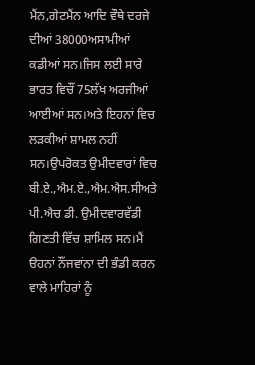ਮੈਂਨ,ਗੇਟਮੈਂਨ ਆਦਿ ਵੌਥੇ ਦਰਜੇ ਦੀਆਂ 38000ਅਸਾਮੀਆਂ ਕਡੀਆਂ ਸਨ।ਜਿਸ ਲਈ ਸਾਰੇ ਭਾਰਤ ਵਿਚੌਂ 75ਲੱਖ ਅਰਜੀਆਂ ਆਈਆਂ ਸਨ।ਅਤੇ ਇਹਨਾਂ ਵਿਚ ਲੜਕੀਆਂ ਸ਼ਾਮਲ ਨਹੀਂ ਸਨ।ਉਪਰੋਕਤ ਉਮੀਦਵਾਰਾਂ ਵਿਚ ਬੀ.ਏ.,ਐਮ.ਏ.,ਐਮ.ਐਸ.ਸੀਅਤੇ ਪੀ.ਐਚ ਡੀ. ਉਮੀਦਵਾਰਵੱਡੀ ਗਿਣਤੀ ਵਿੱਚ ਸ਼ਾਮਿਲ ਸਨ।ਮੈਂ ੳਹਨਾਂ ਨੌਂਜਵਾਂਨਾ ਦੀ ਭੰਡੀ ਕਰਨ ਵਾਲੇ ਮਾਹਿਰਾਂ ਨੂੰ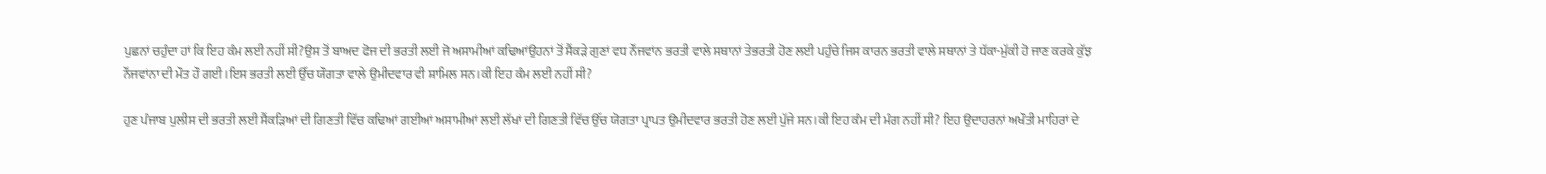ਪੁਛਨਾਂ ਚਹੁੰਦਾ ਹਾਂ ਕਿ ਇਹ ਕੰਮ ਲਈ ਨਹੀਂ ਸੀ?ਉਸ ਤੋਂ ਬਾਅਦ ਫੋਜ ਦੀ ਭਰਤੀ ਲਈ ਜੋ ਅਸਾਮੀਆਂ ਕਢਿਆਂਉਹਨਾਂ ਤੋਂ ਸੈਂਕੜੇ ਗੁਣਾਂ ਵਧ ਨੌਂਜਵਾਂਨ ਭਰਤੀ ਵਾਲੇ ਸਥਾਨਾਂ ਤੇਭਰਤੀ ਹੋਣ ਲਈ ਪਹੁੰਚੇ ਜਿਸ ਕਾਰਨ ਭਰਤੀ ਵਾਲੇ ਸਥਾਨਾਂ ਤੇ ਧੱਕਾ-ਮੁੱਕੀ ਹੋ ਜਾਣ ਕਰਕੇ ਕੁੱਝ ਨੌਂਜਵਾਂਨਾ ਦੀ ਮੌਤ ਹੌ ਗਈ।ਇਸ ਭਰਤੀ ਲਈ ਉੱਚ ਯੌਗਤਾ ਵਾਲੇ ਉਮੀਦਵਾਰ ਵੀ ਸ਼ਾਮਿਲ ਸਨ।ਕੀ ਇਹ ਕੰਮ ਲਈ ਨਹੀਂ ਸੀ?

ਹੁਣ ਪੰਜਾਬ ਪੁਲੀਸ ਦੀ ਭਰਤੀ ਲਈ ਸੈਂਕੜਿਆਂ ਦੀ ਗਿਣਤੀ ਵਿੱਚ ਕਢਿਆਂ ਗਈਆਂ ਅਸਾਮੀਆਂ ਲਈ ਲੱਖਾਂ ਦੀ ਗਿਣਤੀ ਵਿੱਚ ਉੱਚ ਯੋਗਤਾ ਪ੍ਰਾਪਤ ਉਮੀਦਵਾਰ ਭਰਤੀ ਹੋਣ ਲਈ ਪੁੱਜੇ ਸਨ।ਕੀ ਇਹ ਕੰਮ ਦੀ ਮੰਗ ਨਹੀਂ ਸੀ? ਇਹ ਉਦਾਹਰਨਾਂ ਅਖੌਤੀ ਮਾਹਿਰਾਂ ਦੇ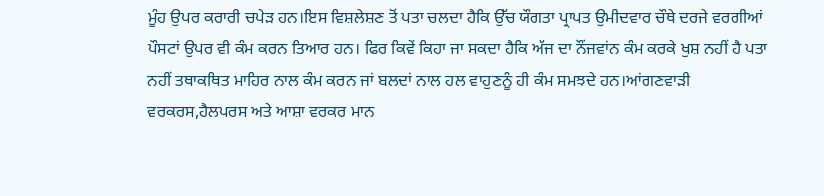ਮੂੰਹ ਉਪਰ ਕਰਾਰੀ ਚਪੇੜ ਹਨ।ਇਸ ਵਿਸ਼ਲੇਸ਼ਣ ਤੋਂ ਪਤਾ ਚਲਦਾ ਹੈਕਿ ਉੱਚ ਯੌਗਤਾ ਪ੍ਰਾਪਤ ਉਮੀਦਵਾਰ ਚੌਥੇ ਦਰਜੇ ਵਰਗੀਆਂ ਪੌਸਟਾਂ ਉਪਰ ਵੀ ਕੰਮ ਕਰਨ ਤਿਆਰ ਹਨ। ਫਿਰ ਕਿਵੇਂ ਕਿਹਾ ਜਾ ਸਕਦਾ ਹੈਕਿ ਅੱਜ ਦਾ ਨੌਂਜਵਾਂਨ ਕੰਮ ਕਰਕੇ ਖੁਸ਼ ਨਹੀਂ ਹੈ ਪਤਾ ਨਹੀਂ ਤਥਾਕਥਿਤ ਮਾਹਿਰ ਨਾਲ ਕੰਮ ਕਰਨ ਜਾਂ ਬਲਦਾਂ ਨਾਲ ਹਲ ਵਾਹੁਣਨੂੰ ਹੀ ਕੰਮ ਸਮਝਦੇ ਹਨ।ਆਂਗਣਵਾੜੀ ਵਰਕਰਸ,ਹੈਲਪਰਸ ਅਤੇ ਆਸ਼ਾ ਵਰਕਰ ਮਾਨ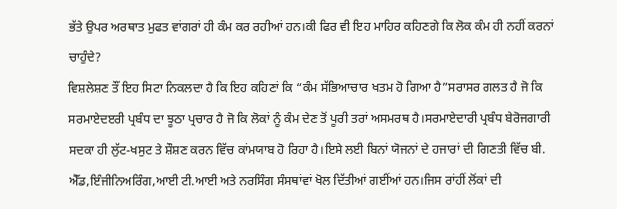ਭੱਤੇ ਉਪਰ ਅਰਥਾਤ ਮੁਫਤ ਵਾਂਗਰਾਂ ਹੀ ਕੰਮ ਕਰ ਰਹੀਆਂ ਹਨ।ਕੀ ਫਿਰ ਵੀ ਇਹ ਮਾਹਿਰ ਕਹਿਣਗੇ ਕਿ ਲੋਕ ਕੰਮ ਹੀ ਨਹੀਂ ਕਰਨਾਂ ਚਾਹੁੰਦੇ?
ਵਿਸ਼ਲੇਸ਼ਣ ਤੌਂ ਇਹ ਸਿਟਾ ਨਿਕਲਦਾ ਹੈ ਕਿ ਇਹ ਕਹਿਣਾਂ ਕਿ “ਕੰਮ ਸੱਭਿਆਚਾਰ ਖਤਮ ਹੋ ਗਿਆ ਹੈ”ਸਰਾਸਰ ਗਲਤ ਹੈ ਜੋ ਕਿ ਸਰਮਾਏਦੲਰੀ ਪ੍ਰਬੰਧ ਦਾ ਝੂਠਾ ਪ੍ਰਚਾਰ ਹੈ ਜੋ ਕਿ ਲੋਕਾਂ ਨੂੰ ਕੰਮ ਦੇਣ ਤੋਂ ਪੂਰੀ ਤਰਾਂ ਅਸਮਰਥ ਹੈ।ਸਰਮਾਏਦਾਰੀ ਪ੍ਰਬੰਧ ਬੇਰੋਜਗਾਰੀ ਸਦਕਾ ਹੀ ਲੁੱਟ-ਖਸੁਟ ਤੇ ਸ਼ੌਸ਼ਣ ਕਰਨ ਵਿੱਚ ਕਾਂਮਯਾਬ ਹੋ ਰਿਹਾ ਹੈ।ਇਸੇ ਲਈ ਬਿਨਾਂ ਯੋਜਨਾਂ ਦੇ ਹਜਾਰਾਂ ਦੀ ਗਿਣਤੀ ਵਿੱਚ ਬੀ. ਐੱਡ,ਇੰਜੀਨਿਅਰਿੰਗ,ਆਈ ਟੀ.ਆਈ ਅਤੇ ਨਰਸਿੰਗ ਸੰਸਥਾਂਵਾਂ ਖੋਲ ਦਿੱਤੀਆਂ ਗਈਂਆਂ ਹਨ।ਜਿਸ ਰਾਂਹੀਂ ਲੋਂਕਾਂ ਦੀ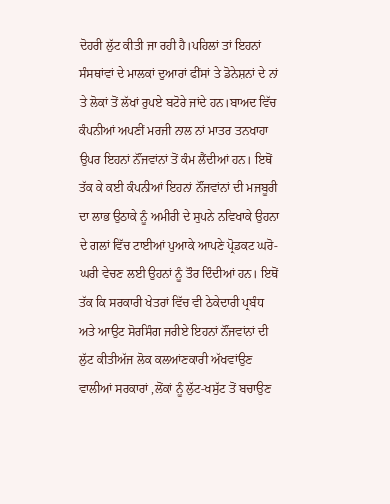ਦੋਹਰੀ ਲੁੱਟ ਕੀਤੀ ਜਾ ਰਹੀ ਹੈ।ਪਹਿਲਾਂ ਤਾਂ ਇਹਨਾਂ ਸੰਸਥਾਂਵਾਂ ਦੇ ਮਾਲਕਾਂ ਦੁਆਰਾਂ ਫੀਂਸਾਂ ਤੇ ਡੋਨੇਸ਼ਨਾਂ ਦੇ ਨਾਂ ਤੇ ਲੋਕਾਂ ਤੋਂ ਲੱਖਾਂ ਰੁਪਏ ਬਟੋਰੇ ਜਾਂਦੇ ਹਨ।ਬਾਅਦ ਵਿੱਚ ਕੰਪਨੀਆਂ ਅਪਣੀਂ ਮਰਜੀ ਨਾਲ ਨਾਂ ਮਾਤਰ ਤਨਖਾਹਾ ਉਪਰ ਇਹਨਾਂ ਨੌਂਜਵਾਂਨਾਂ ਤੋਂ ਕੰਮ ਲੈਂਦੀਆਂ ਹਨ। ਇਥੋਂ ਤੱਕ ਕੇ ਕਈ ਕੰਪਨੀਆਂ ਇਹਨਾਂ ਨੌਂਜਵਾਂਨਾਂ ਦੀ ਮਜਬੂਰੀ ਦਾ ਲਾਭ ਉਠਾਕੇ ਨੂੰ ਅਮੀਰੀ ਦੇ ਸੁਪਨੇ ਨਵਿਖਾਕੇ ਉਹਨਾ ਦੇ ਗਲਾਂ ਵਿੱਚ ਟਾਈਆਂ ਪੁਆਕੇ ਆਪਣੇ ਪ੍ਰੋਡਕਟ ਘਰੋ-ਘਰੀ ਵੇਚਣ ਲਈ ਉਹਨਾਂ ਨੂੰ ਤੌਰ ਦਿੰਦੀਆਂ ਹਨ। ਇਥੋਂ ਤੱਕ ਕਿ ਸਰਕਾਰੀ ਖੇਤਰਾਂ ਵਿੱਚ ਵੀ ਠੇਕੇਦਾਰੀ ਪ੍ਰਬੰਧ ਅਤੇ ਆਉਟ ਸੋਰਸਿੰਗ ਜਰੀਏ ਇਹਨਾਂ ਨੌਂਜਵਾਂਨਾਂ ਦੀ ਲੁੱਟ ਕੀਤੀਅੱਜ ਲੋਕ ਕਲਆਂਣਕਾਰੀ ਅੱਖਵਾਂਉਣ ਵਾਲੀਆਂ ਸਰਕਾਰਾਂ ,ਲੋਂਕਾਂ ਨੂੰ ਲੁੱਟ-ਖਸੁੱਟ ਤੋਂ ਬਚਾਉਣ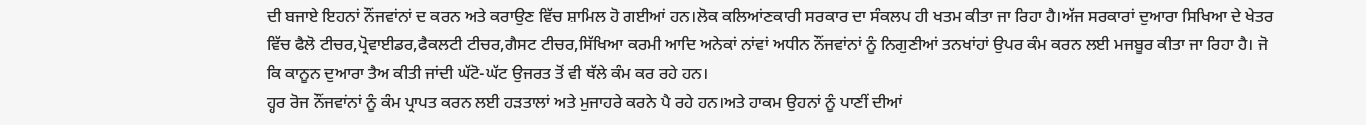ਦੀ ਬਜਾਏ ਇਹਨਾਂ ਨੌਂਜਵਾਂਨਾਂ ਦ ਕਰਨ ਅਤੇ ਕਰਾਉਣ ਵਿੱਚ ਸ਼ਾਮਿਲ ਹੋ ਗਈਆਂ ਹਨ।ਲੋਕ ਕਲਿਆਂਣਕਾਰੀ ਸਰਕਾਰ ਦਾ ਸੰਕਲਪ ਹੀ ਖਤਮ ਕੀਤਾ ਜਾ ਰਿਹਾ ਹੈ।ਅੱਜ ਸਰਕਾਰਾਂ ਦੁਆਰਾ ਸਿਖਿਆ ਦੇ ਖੇਤਰ ਵਿੱਚ ਫੈਲੋ ਟੀਚਰ,ਪ੍ਰੋਵਾਈਡਰ,ਫੈਕਲਟੀ ਟੀਚਰ,ਗੈਸਟ ਟੀਚਰ,ਸਿੱਖਿਆ ਕਰਮੀ ਆਦਿ ਅਨੇਕਾਂ ਨਾਂਵਾਂ ਅਧੀਨ ਨੌਂਜਵਾਂਨਾਂ ਨੂੰ ਨਿਗੁਣੀਆਂ ਤਨਖਾਂਹਾਂ ਉਪਰ ਕੰਮ ਕਰਨ ਲਈ ਮਜਬੂਰ ਕੀਤਾ ਜਾ ਰਿਹਾ ਹੈ। ਜੋ ਕਿ ਕਾਨੂਨ ਦੁਆਰਾ ਤੈਅ ਕੀਤੀ ਜਾਂਦੀ ਘੱਟੋ-ਘੱਟ ਉਜਰਤ ਤੋਂ ਵੀ ਥੱਲੇ ਕੰਮ ਕਰ ਰਹੇ ਹਨ।
ਹ੍ਹਰ ਰੋਜ ਨੌਂਜਵਾਂਨਾਂ ਨੂੰ ਕੰਮ ਪ੍ਰਾਪਤ ਕਰਨ ਲਈ ਹੜਤਾਲਾਂ ਅਤੇ ਮੁਜਾਹਰੇ ਕਰਨੇ ਪੈ ਰਹੇ ਹਨ।ਅਤੇ ਹਾਕਮ ਉਹਨਾਂ ਨੂੰ ਪਾਣੀਂ ਦੀਆਂ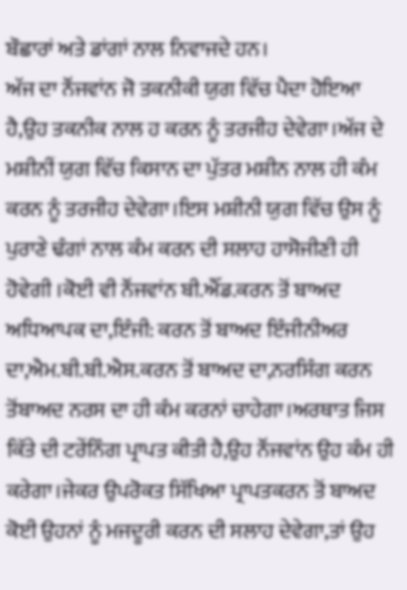ਬੌਛਾਰਾਂ ਅਤੇ ਡਾਂਗਾਂ ਨਾਲ ਨਿਵਾਜਦੇ ਹਨ।
ਅੱਜ ਦਾ ਨੌਂਜਵਾਂਨ ਜੋ ਤਕਨੀਕੀ ਯੁਗ ਵਿੱਚ ਪੈਦਾ ਹੋਇਆ ਹੈ,ਉਹ ਤਕਨੀਕ ਨਾਲ ਹ ਕਰਨ ਨੂੰ ਤਰਜੀਹ ਦੇਵੇਗਾ।ਅੱਜ ਦੇ ਮਸ਼ੀਨੀਂ ਯੁਗ ਵਿੱਚ ਕਿਸਾਨ ਦਾ ਪੁੱਤਰ ਮਸ਼ੀਨ ਨਾਲ ਹੀ ਕੰਮ ਕਰਨ ਨੂੰ ਤਰਜੀਹ ਦੇਵੇਗਾ।ਇਸ ਮਸ਼ੀਨੀ ਯੁਗ ਵਿੱਚ ਉਸ ਨੂੰ ਪੁਰਾਣੇ ਢੰਗਾਂ ਨਾਲ ਕੰਮ ਕਰਨ ਦੀ ਸਲਾਹ ਹਾਸੋਜੀਣੀ ਹੀ ਹੋਵੇਗੀ ।ਕੋਈ ਵੀ ਨੌਂਜਵਾਂਨ ਬੀ.ਐੱਡ.ਕਰਨ ਤੋਂ ਬਾਅਦ ਅਧਿਆਪਕ ਦਾ,ਇੰਜੀ: ਕਰਨ ਤੋਂ ਬਾਅਦ ਇੰਜੀਨੀਅਰ ਦਾ,ਐਮ.ਬੀ.ਬੀ.ਐਸ.ਕਰਨ ਤੋਂ ਬਾਅਦ ਦਾ,ਨਰਸਿੰਗ ਕਰਨ ਤੋਂਬਾਅਦ ਨਰਸ ਦਾ ਹੀ ਕੰਮ ਕਰਨਾਂ ਚਾਹੇਗਾ।ਅਰਥਾਤ ਜਿਸ ਕਿੱਤੇ ਦੀ ਟਰੇਂਨਿੰਗ ਪ੍ਰਾਪਤ ਕੀਤੀ ਹੈ,ਉਹ ਨੌਂਜਵਾਂਨ ਉਹ ਕੰਮ ਹੀ ਕਰੇਗਾ।ਜੇਕਰ ਉਪਰੋਕਤ ਸਿੱਖਿਆ ਪ੍ਰਾਪਤਕਰਨ ਤੋਂ ਬਾਅਦ ਕੋਈ ਉਹਨਾਂ ਨੂੰ ਮਜਦੂਰੀ ਕਰਨ ਦੀ ਸਲਾਹ ਦੇਵੇਗਾ,ਤਾਂ ਉਹ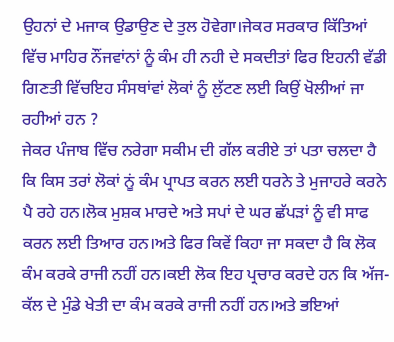ਉਹਨਾਂ ਦੇ ਮਜਾਕ ਉਡਾਉਣ ਦੇ ਤੁਲ ਹੋਵੇਗਾ।ਜੇਕਰ ਸਰਕਾਰ ਕਿੱਤਿਆਂ ਵਿੱਚ ਮਾਹਿਰ ਨੌਂਜਵਾਂਨਾਂ ਨੂੰ ਕੰਮ ਹੀ ਨਹੀ ਦੇ ਸਕਦੀਤਾਂ ਫਿਰ ਇਹਨੀ ਵੱਡੀ ਗਿਣਤੀ ਵਿੱਚਇਹ ਸੰਸਥਾਂਵਾਂ ਲੋਕਾਂ ਨੂੰ ਲੁੱਟਣ ਲਈ ਕਿਉਂ ਖੋਲੀਆਂ ਜਾ ਰਹੀਆਂ ਹਨ ?
ਜੇਕਰ ਪੰਜਾਬ ਵਿੱਚ ਨਰੇਗਾ ਸਕੀਮ ਦੀ ਗੱਲ ਕਰੀਏ ਤਾਂ ਪਤਾ ਚਲਦਾ ਹੈ ਕਿ ਕਿਸ ਤਰਾਂ ਲੋਕਾਂ ਨੂਂ ਕੰਮ ਪ੍ਰਾਪਤ ਕਰਨ ਲਈ ਧਰਨੇ ਤੇ ਮੁਜਾਹਰੇ ਕਰਨੇ ਪੈ ਰਹੇ ਹਨ।ਲੋਕ ਮੁਸ਼ਕ ਮਾਰਦੇ ਅਤੇ ਸਪਾਂ ਦੇ ਘਰ ਛੱਪੜਾਂ ਨੂੰ ਵੀ ਸਾਫ ਕਰਨ ਲਈ ਤਿਆਰ ਹਨ।ਅਤੇ ਫਿਰ ਕਿਵੇਂ ਕਿਹਾ ਜਾ ਸਕਦਾ ਹੈ ਕਿ ਲੋਕ ਕੰਮ ਕਰਕੇ ਰਾਜੀ ਨਹੀਂ ਹਨ।ਕਈ ਲੋਕ ਇਹ ਪ੍ਰਚਾਰ ਕਰਦੇ ਹਨ ਕਿ ਅੱਜ-ਕੱਲ ਦੇ ਮੁੰਡੇ ਖੇਤੀ ਦਾ ਕੰਮ ਕਰਕੇ ਰਾਜੀ ਨਹੀਂ ਹਨ।ਅਤੇ ਭਇਆਂ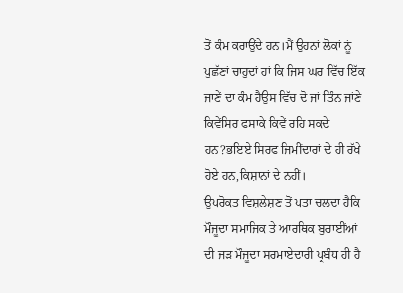ਤੋਂ ਕੰਮ ਕਰਾਉਂਦੇ ਹਨ।ਮੈਂ ਉਹਨਾਂ ਲੋਕਾਂ ਨੂਂ ਪੁਛੱਣਾਂ ਚਾਹੁਦਾਂ ਹਾਂ ਕਿ ਜਿਸ ਘਰ ਵਿੱਚ ਇੱਕ ਜਾਣੇਂ ਦਾ ਕੰਮ ਹੈਉਸ ਵਿੱਚ ਦੋ ਜਾਂ ਤਿੰਨ ਜਾਂਣੇ ਕਿਵੇਂਸਿਰ ਫਸਾਕੇ ਕਿਵੇਂ ਰਹਿ ਸਕਦੇ ਹਨ?ਭਇਏ ਸਿਰਫ ਜਿਮੀਂਦਾਰਾਂ ਦੇ ਹੀ ਰੱਖੇ ਹੋਏ ਹਨ,ਕਿਸ਼ਾਨਾਂ ਦੇ ਨਹੀਂ।
ਉਪਰੋਕਤ ਵਿਸ਼ਲੇਸ਼ਣ ਤੋਂ ਪਤਾ ਚਲਦਾ ਹੈਕਿ ਮੌਜੂਦਾ ਸਮਾਜਿਕ ਤੇ ਆਰਥਿਕ ਬੁਰਾਈਂਆਂ ਦੀ ਜੜ ਮੌਜੂਦਾ ਸਰਮਾਏਦਾਰੀ ਪ੍ਰਬੰਧ ਹੀ ਹੈ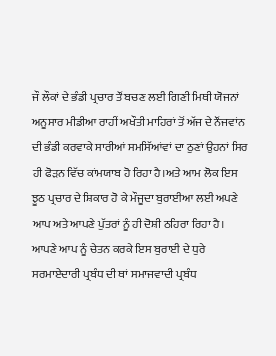ਜੌ ਲੌਕਾਂ ਦੇ ਭੰਡੀ ਪ੍ਰਚਾਰ ਤੌਂ ਬਚਣ ਲਈ ਗਿਣੀ ਮਿਥੀ ਯੋਜਨਾਂ ਅਨੂਸਾਰ ਮੀਡੀਆ ਰਾਹੀਂ ਅਖੌਤੀ ਮਾਹਿਰਾਂ ਤੋਂ ਅੱਜ ਦੇ ਨੌਂਜਵਾਂਨ ਦੀ ਭੰਡੀ ਕਰਵਾਕੇ ਸਾਰੀਆਂ ਸਮਸਿੱਆਂਵਾਂ ਦਾ ਠੁਣਾਂ ਉਹਨਾਂ ਸਿਰ ਹੀ ਫੋੜਨ ਵਿੱਚ ਕਾਂਮਯਾਬ ਹੋ ਰਿਹਾ ਹੈ।ਅਤੇ ਆਮ ਲੋਕ ਇਸ ਝੂਠ ਪ੍ਰਚਾਰ ਦੇ ਸ਼ਿਕਾਰ ਹੋ ਕੇ ਮੌਜੂਦਾ ਬੁਰਾਈਆ ਲਈ ਅਪਣੇ ਆਪ ਅਤੇ ਆਪਣੇ ਪੁੱਤਰਾਂ ਨੂੰ ਹੀ ਦੋਸ਼ੀ ਠਹਿਰਾ ਰਿਹਾ ਹੈ।
ਆਪਣੇ ਆਪ ਨੂੰ ਚੇਤਨ ਕਰਕੇ ਇਸ ਬੁਰਾਈ ਦੇ ਧੁਰੇ ਸਰਮਾਏਦਾਰੀ ਪ੍ਰਬੰਧ ਦੀ ਥਾਂ ਸਮਾਜਵਾਦੀ ਪ੍ਰਬੰਧ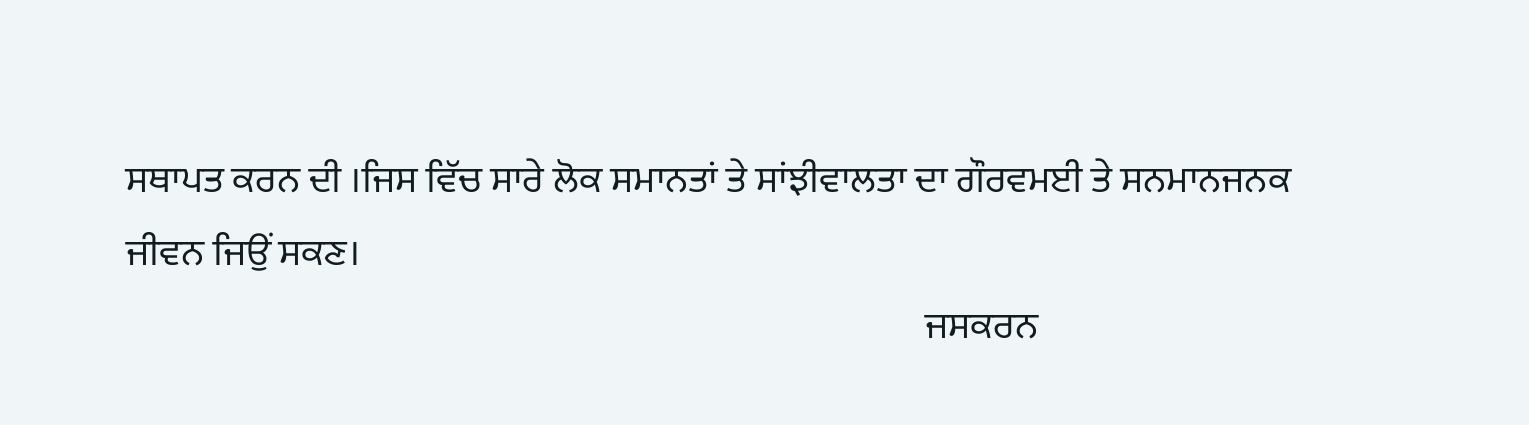ਸਥਾਪਤ ਕਰਨ ਦੀ ।ਜਿਸ ਵਿੱਚ ਸਾਰੇ ਲੋਕ ਸਮਾਨਤਾਂ ਤੇ ਸਾਂਝੀਵਾਲਤਾ ਦਾ ਗੌਰਵਮਈ ਤੇ ਸਨਮਾਨਜਨਕ ਜੀਵਨ ਜਿਉਂ ਸਕਣ।
                                                                                                         ਜਸਕਰਨ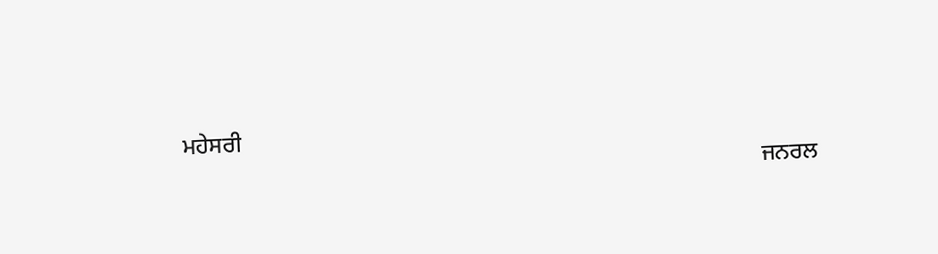ਮਹੇਸਰੀ
                                                                                                     ਜਨਰਲ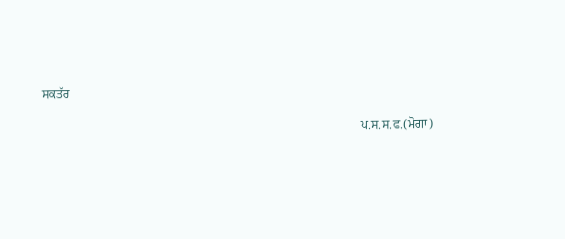ਸਕਤੱਰ
                                                                                                      ਪ.ਸ.ਸ.ਫ.(ਮੋਗਾ)